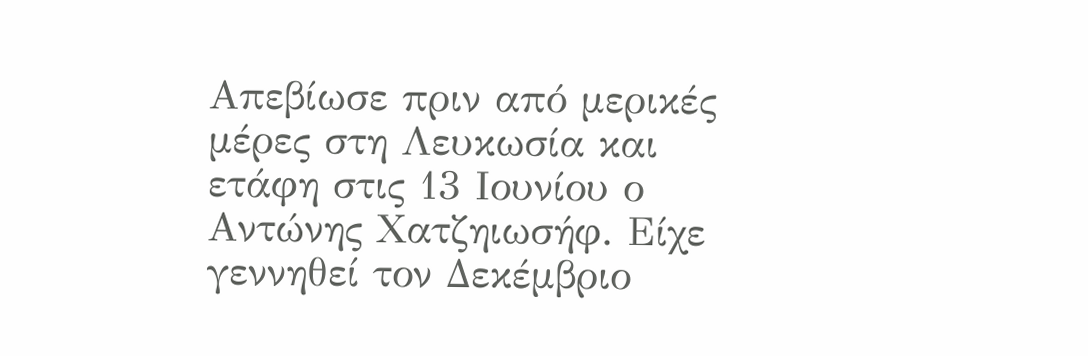Απεβίωσε πριν από μερικές μέρες στη Λευκωσία και ετάφη στις 13 Ιουνίου ο Αντώνης Χατζηιωσήφ. Είχε γεννηθεί τον Δεκέμβριο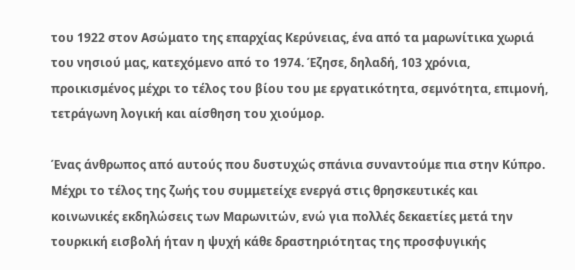του 1922 στον Ασώματο της επαρχίας Κερύνειας, ένα από τα μαρωνίτικα χωριά του νησιού μας, κατεχόμενο από το 1974. Έζησε, δηλαδή, 103 χρόνια, προικισμένος μέχρι το τέλος του βίου του με εργατικότητα, σεμνότητα, επιμονή, τετράγωνη λογική και αίσθηση του χιούμορ.

Ένας άνθρωπος από αυτούς που δυστυχώς σπάνια συναντούμε πια στην Κύπρο. Μέχρι το τέλος της ζωής του συμμετείχε ενεργά στις θρησκευτικές και κοινωνικές εκδηλώσεις των Μαρωνιτών, ενώ για πολλές δεκαετίες μετά την τουρκική εισβολή ήταν η ψυχή κάθε δραστηριότητας της προσφυγικής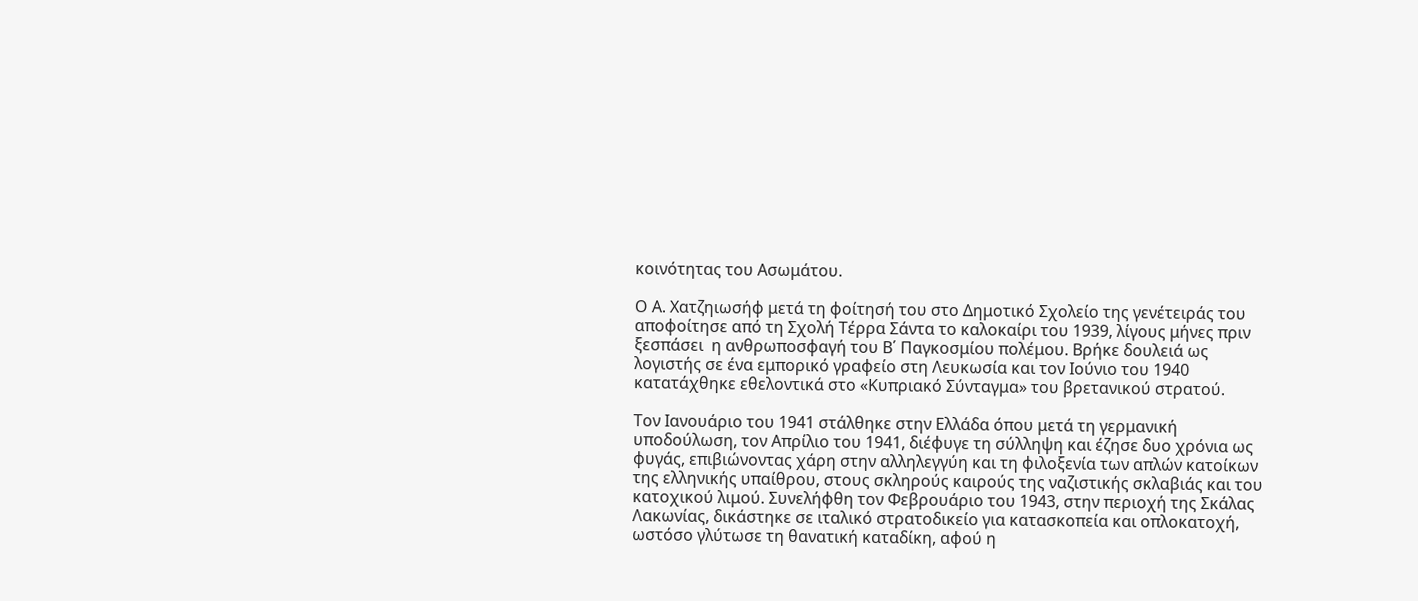κοινότητας του Ασωμάτου.

Ο Α. Χατζηιωσήφ μετά τη φοίτησή του στο Δημοτικό Σχολείο της γενέτειράς του αποφοίτησε από τη Σχολή Τέρρα Σάντα το καλοκαίρι του 1939, λίγους μήνες πριν ξεσπάσει  η ανθρωποσφαγή του Β΄ Παγκοσμίου πολέμου. Βρήκε δουλειά ως λογιστής σε ένα εμπορικό γραφείο στη Λευκωσία και τον Ιούνιο του 1940 κατατάχθηκε εθελοντικά στο «Κυπριακό Σύνταγμα» του βρετανικού στρατού.

Τον Ιανουάριο του 1941 στάλθηκε στην Ελλάδα όπου μετά τη γερμανική υποδούλωση, τον Απρίλιο του 1941, διέφυγε τη σύλληψη και έζησε δυο χρόνια ως φυγάς, επιβιώνοντας χάρη στην αλληλεγγύη και τη φιλοξενία των απλών κατοίκων της ελληνικής υπαίθρου, στους σκληρούς καιρούς της ναζιστικής σκλαβιάς και του κατοχικού λιμού. Συνελήφθη τον Φεβρουάριο του 1943, στην περιοχή της Σκάλας Λακωνίας, δικάστηκε σε ιταλικό στρατοδικείο για κατασκοπεία και οπλοκατοχή, ωστόσο γλύτωσε τη θανατική καταδίκη, αφού η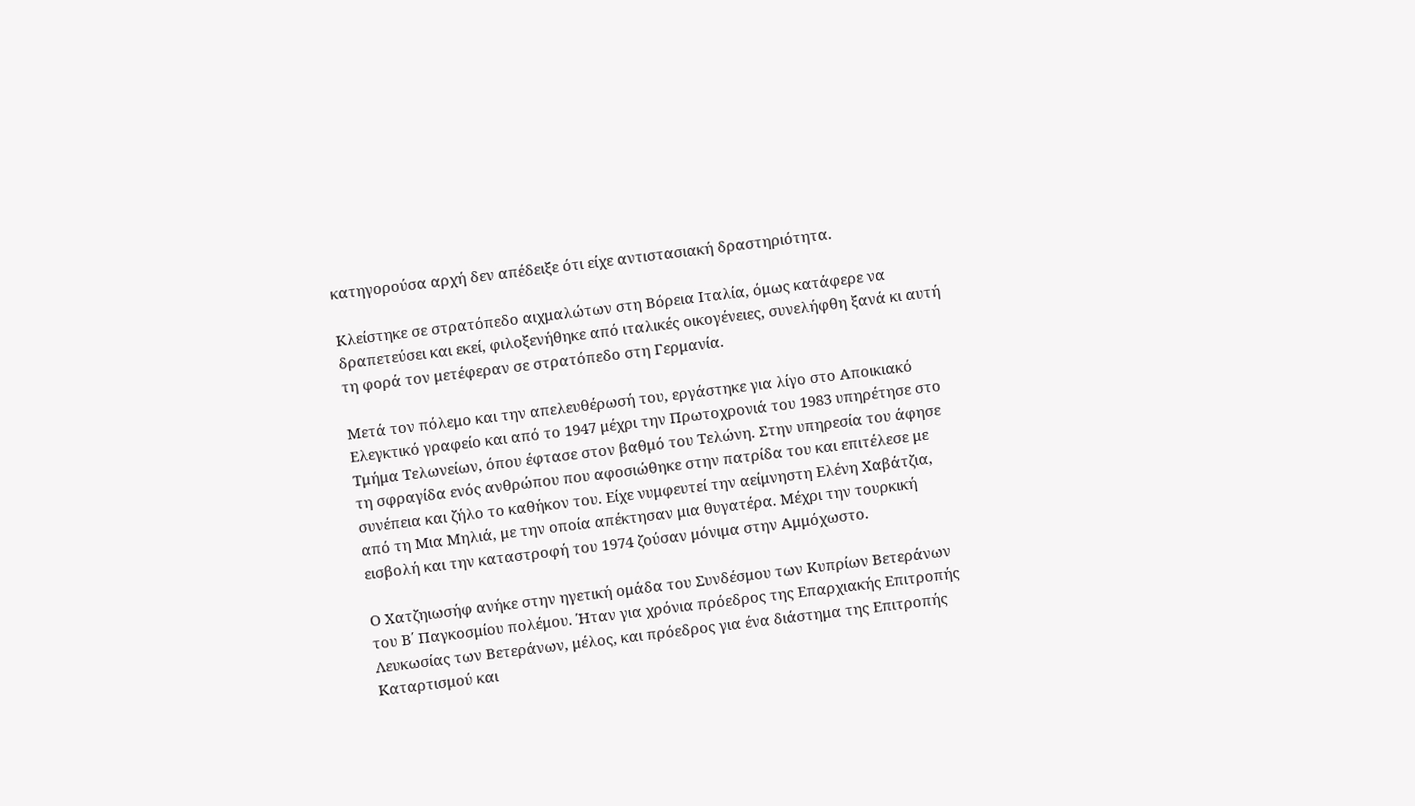κατηγορούσα αρχή δεν απέδειξε ότι είχε αντιστασιακή δραστηριότητα.

Κλείστηκε σε στρατόπεδο αιχμαλώτων στη Βόρεια Ιταλία, όμως κατάφερε να δραπετεύσει και εκεί, φιλοξενήθηκε από ιταλικές οικογένειες, συνελήφθη ξανά κι αυτή τη φορά τον μετέφεραν σε στρατόπεδο στη Γερμανία.

Μετά τον πόλεμο και την απελευθέρωσή του, εργάστηκε για λίγο στο Αποικιακό Ελεγκτικό γραφείο και από το 1947 μέχρι την Πρωτοχρονιά του 1983 υπηρέτησε στο Τμήμα Τελωνείων, όπου έφτασε στον βαθμό του Τελώνη. Στην υπηρεσία του άφησε τη σφραγίδα ενός ανθρώπου που αφοσιώθηκε στην πατρίδα του και επιτέλεσε με συνέπεια και ζήλο το καθήκον του. Είχε νυμφευτεί την αείμνηστη Ελένη Χαβάτζια, από τη Μια Μηλιά, με την οποία απέκτησαν μια θυγατέρα. Μέχρι την τουρκική εισβολή και την καταστροφή του 1974 ζούσαν μόνιμα στην Αμμόχωστο.

Ο Χατζηιωσήφ ανήκε στην ηγετική ομάδα του Συνδέσμου των Κυπρίων Βετεράνων του Β΄ Παγκοσμίου πολέμου. Ήταν για χρόνια πρόεδρος της Επαρχιακής Επιτροπής Λευκωσίας των Βετεράνων, μέλος, και πρόεδρος για ένα διάστημα της Επιτροπής Καταρτισμού και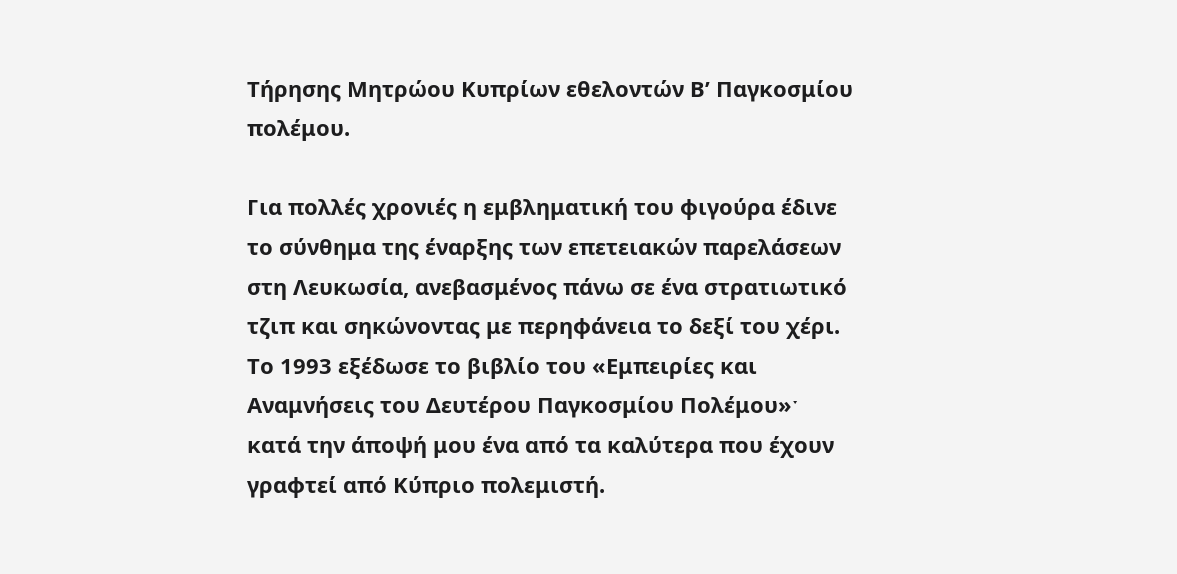Τήρησης Μητρώου Κυπρίων εθελοντών Β’ Παγκοσμίου πολέμου.

Για πολλές χρονιές η εμβληματική του φιγούρα έδινε το σύνθημα της έναρξης των επετειακών παρελάσεων στη Λευκωσία, ανεβασμένος πάνω σε ένα στρατιωτικό τζιπ και σηκώνοντας με περηφάνεια το δεξί του χέρι. Το 1993 εξέδωσε το βιβλίο του «Εμπειρίες και Αναμνήσεις του Δευτέρου Παγκοσμίου Πολέμου»ˑ κατά την άποψή μου ένα από τα καλύτερα που έχουν γραφτεί από Κύπριο πολεμιστή.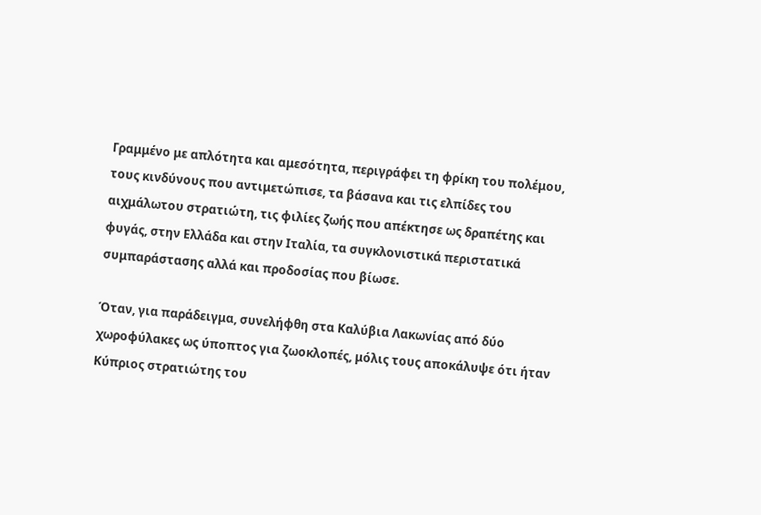Γραμμένο με απλότητα και αμεσότητα, περιγράφει τη φρίκη του πολέμου, τους κινδύνους που αντιμετώπισε, τα βάσανα και τις ελπίδες του αιχμάλωτου στρατιώτη, τις φιλίες ζωής που απέκτησε ως δραπέτης και φυγάς, στην Ελλάδα και στην Ιταλία, τα συγκλονιστικά περιστατικά συμπαράστασης αλλά και προδοσίας που βίωσε.

Όταν, για παράδειγμα, συνελήφθη στα Καλύβια Λακωνίας από δύο χωροφύλακες ως ύποπτος για ζωοκλοπές, μόλις τους αποκάλυψε ότι ήταν Κύπριος στρατιώτης του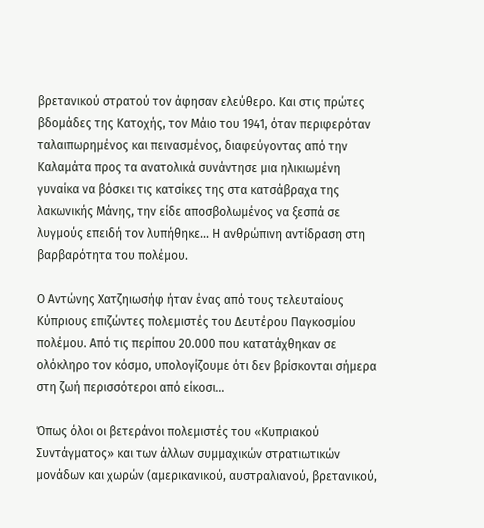βρετανικού στρατού τον άφησαν ελεύθερο. Και στις πρώτες βδομάδες της Κατοχής, τον Μάιο του 1941, όταν περιφερόταν ταλαιπωρημένος και πεινασμένος, διαφεύγοντας από την Καλαμάτα προς τα ανατολικά συνάντησε μια ηλικιωμένη γυναίκα να βόσκει τις κατσίκες της στα κατσάβραχα της λακωνικής Μάνης, την είδε αποσβολωμένος να ξεσπά σε λυγμούς επειδή τον λυπήθηκε… Η ανθρώπινη αντίδραση στη βαρβαρότητα του πολέμου.

Ο Αντώνης Χατζηιωσήφ ήταν ένας από τους τελευταίους Κύπριους επιζώντες πολεμιστές του Δευτέρου Παγκοσμίου πολέμου. Από τις περίπου 20.000 που κατατάχθηκαν σε ολόκληρο τον κόσμο, υπολογίζουμε ότι δεν βρίσκονται σήμερα στη ζωή περισσότεροι από είκοσι…

Όπως όλοι οι βετεράνοι πολεμιστές του «Κυπριακού Συντάγματος» και των άλλων συμμαχικών στρατιωτικών μονάδων και χωρών (αμερικανικού, αυστραλιανού, βρετανικού,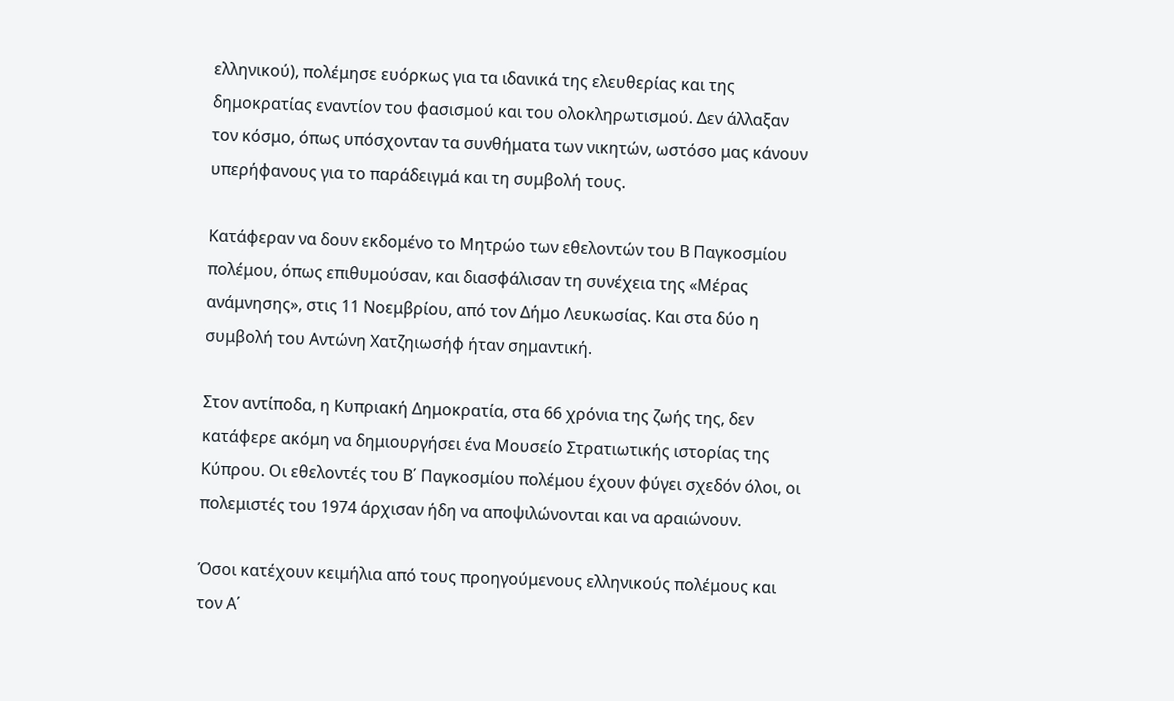ελληνικού), πολέμησε ευόρκως για τα ιδανικά της ελευθερίας και της δημοκρατίας εναντίον του φασισμού και του ολοκληρωτισμού. Δεν άλλαξαν τον κόσμο, όπως υπόσχονταν τα συνθήματα των νικητών, ωστόσο μας κάνουν υπερήφανους για το παράδειγμά και τη συμβολή τους.

Κατάφεραν να δουν εκδομένο το Μητρώο των εθελοντών του Β Παγκοσμίου πολέμου, όπως επιθυμούσαν, και διασφάλισαν τη συνέχεια της «Μέρας ανάμνησης», στις 11 Νοεμβρίου, από τον Δήμο Λευκωσίας. Και στα δύο η συμβολή του Αντώνη Χατζηιωσήφ ήταν σημαντική.

Στον αντίποδα, η Κυπριακή Δημοκρατία, στα 66 χρόνια της ζωής της, δεν κατάφερε ακόμη να δημιουργήσει ένα Μουσείο Στρατιωτικής ιστορίας της Κύπρου. Οι εθελοντές του Β΄ Παγκοσμίου πολέμου έχουν φύγει σχεδόν όλοι, οι πολεμιστές του 1974 άρχισαν ήδη να αποψιλώνονται και να αραιώνουν.

Όσοι κατέχουν κειμήλια από τους προηγούμενους ελληνικούς πολέμους και τον Α΄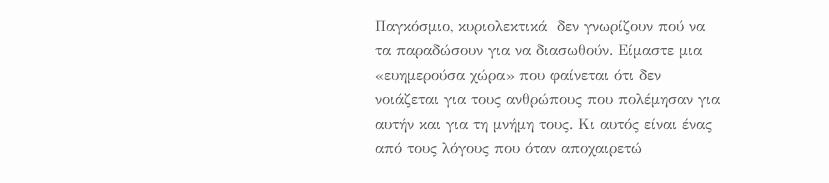Παγκόσμιο, κυριολεκτικά  δεν γνωρίζουν πού να τα παραδώσουν για να διασωθούν. Είμαστε μια «ευημερούσα χώρα» που φαίνεται ότι δεν νοιάζεται για τους ανθρώπους που πολέμησαν για αυτήν και για τη μνήμη τους. Κι αυτός είναι ένας από τους λόγους που όταν αποχαιρετώ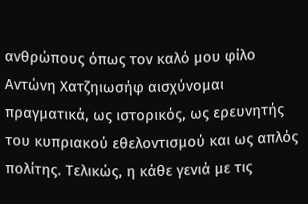ανθρώπους όπως τον καλό μου φίλο Αντώνη Χατζηιωσήφ αισχύνομαι πραγματικά, ως ιστορικός, ως ερευνητής του κυπριακού εθελοντισμού και ως απλός πολίτης. Τελικώς, η κάθε γενιά με τις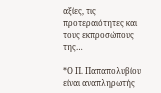αξίες, τις προτεραιότητες και τους εκπροσώπους της…

*Ο Π. Παπαπολυβίου είναι αναπληρωτής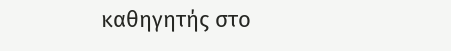καθηγητής στο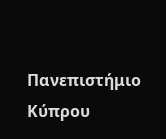Πανεπιστήμιο Κύπρου